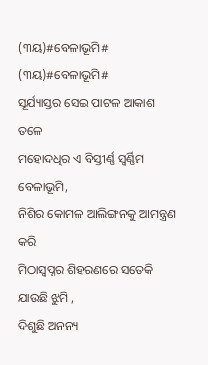(୩ୟ)#ବେଳାଭୂମି#
(୩ୟ)#ବେଳାଭୂମି#
ସୂର୍ଯ୍ୟାସ୍ତର ସେଇ ପାଟଳ ଆକାଶ ତଳେ
ମହୋଦଧିର ଏ ବିସ୍ତୀର୍ଣ୍ଣ ସ୍ବର୍ଣ୍ଣିମ ବେଳାଭୂମି,
ନିଶିର କୋମଳ ଆଲିଙ୍ଗନକୁ ଆମନ୍ତ୍ରଣ କରି
ମିଠାସ୍ବପ୍ନର ଶିହରଣରେ ସତେକି ଯାଉଛି ଝୁମି ,
ଦିଶୁଛି ଅନନ୍ୟ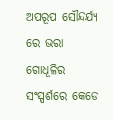ଅପରୂପ ସୌନ୍ଦର୍ଯ୍ୟ ରେ ଭରା
ଗୋଧୂଳିର ସଂସ୍ପର୍ଶରେ କେଡେ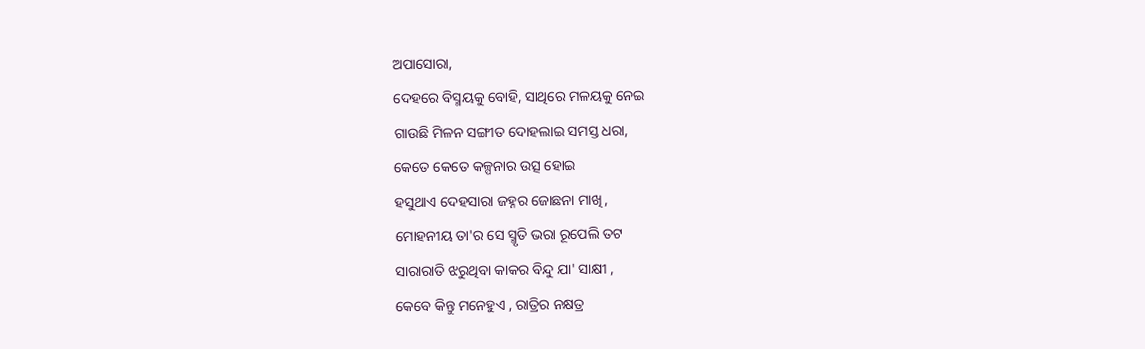ଅପାସୋରା,
ଦେହରେ ବିସ୍ମୟକୁ ବୋହି, ସାଥିରେ ମଳୟକୁ ନେଇ
ଗାଉଛି ମିଳନ ସଙ୍ଗୀତ ଦୋହଲାଇ ସମସ୍ତ ଧରା,
କେତେ କେତେ କଳ୍ପନାର ଉତ୍ସ ହୋଇ
ହସୁଥାଏ ଦେହସାରା ଜହ୍ନର ଜୋଛନା ମାଖି,
ମୋହନୀୟ ତା'ର ସେ ସ୍ମୃତି ଭରା ରୂପେଲି ତଟ
ସାରାରାତି ଝରୁଥିବା କାକର ବିନ୍ଦୁ ଯା' ସାକ୍ଷୀ ,
କେବେ କିନ୍ତୁ ମନେହୁଏ , ରାତ୍ରିର ନକ୍ଷତ୍ର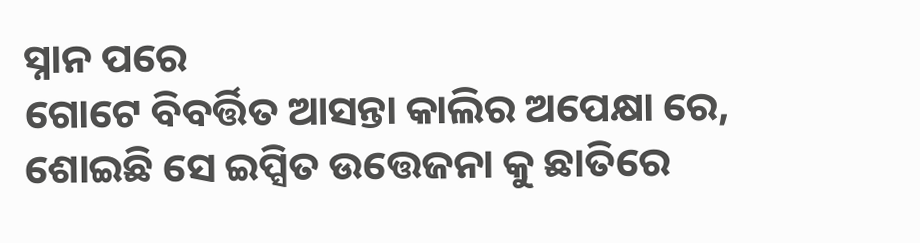ସ୍ନାନ ପରେ
ଗୋଟେ ବିବର୍ତ୍ତିତ ଆସନ୍ତା କାଲିର ଅପେକ୍ଷା ରେ,
ଶୋଇଛି ସେ ଇପ୍ସିତ ଉତ୍ତେଜନା କୁ ଛାତିରେ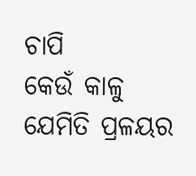ଚାପି
କେଉଁ କାଳୁ ଯେମିତି ପ୍ରଳୟର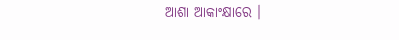ଆଶା ଆକାଂକ୍ଷାରେ ।